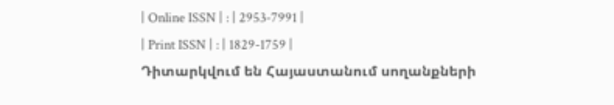| Online ISSN | : | 2953-7991 |
| Print ISSN | : | 1829-1759 |
Դիտարկվում են Հայաստանում սողանքների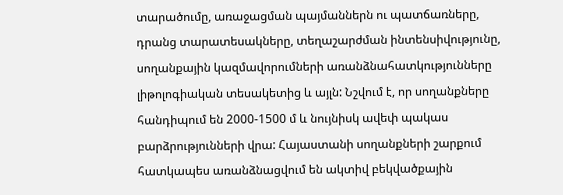տարածումը, առաջացման պայմաններն ու պատճառները, դրանց տարատեսակները, տեղաշարժման ինտենսիվությունը, սողանքային կազմավորումների առանձնահատկությունները լիթոլոգիական տեսակետից և այլն: Նշվում է, որ սողանքները հանդիպում են 2000-1500 մ և նույնիսկ ավեփ պակաս բարձրությունների վրա: Հայաստանի սողանքների շարքում հատկապես առանձնացվում են ակտիվ բեկվածքային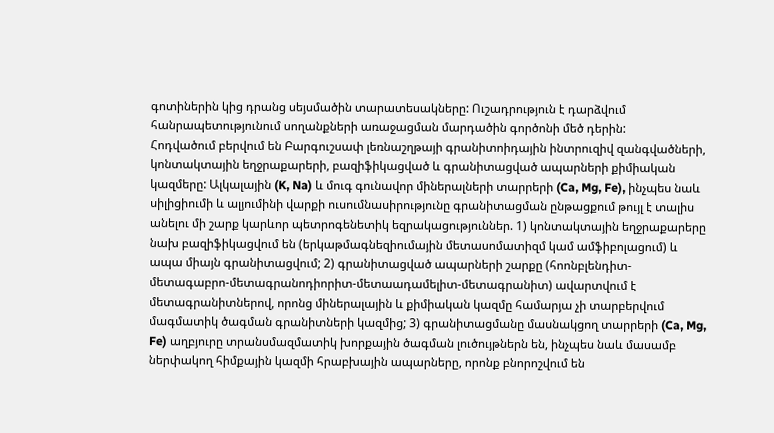գոտիներին կից դրանց սեյսմածին տարատեսակները: Ուշադրություն է դարձվում հանրապետությունում սողանքների առաջացման մարդածին գործոնի մեծ դերին:
Հոդվածում բերվում են Բարգուշսափ լեռնաշղթայի գրանիտոիդային ինտրուզիվ զանգվածների, կոնտակտային եղջրաքարերի, բազիֆիկացված և գրանիտացված ապարների քիմիական կազմերը: Ալկալային (K, Na) և մուգ գունավոր միներալների տարրերի (Ca, Mg, Fe), ինչպես նաև սիլիցիումի և ալյումինի վարքի ուսումնասիրությունը գրանիտացման ընթացքում թույլ է տալիս անելու մի շարք կարևոր պետրոգենետիկ եզրակացություններ. 1) կոնտակտային եղջրաքարերը նախ բազիֆիկացվում են (երկաթմագնեզիումային մետասոմատիզմ կամ ամֆիբոլացում) և ապա միայն գրանիտացվում; 2) գրանիտացված ապարների շարքը (հոոնբլենդիտ-մետագաբրո-մետագրանոդիորիտ-մետաադամելիտ-մետագրանիտ) ավարտվում է մետագրանիտներով, որոնց միներալային և քիմիական կազմը համարյա չի տարբերվում մագմատիկ ծագման գրանիտների կազմից; 3) գրանիտացմանը մասնակցող տարրերի (Ca, Mg, Fe) աղբյուրը տրանսմազմատիկ խորքային ծագման լուծույթներն են, ինչպես նաև մասամբ ներփակող հիմքային կազմի հրաբխային ապարները, որոնք բնորոշվում են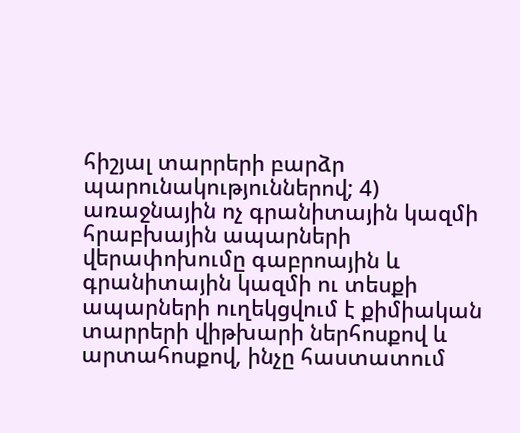հիշյալ տարրերի բարձր պարունակություններով; 4) առաջնային ոչ գրանիտային կազմի հրաբխային ապարների վերափոխումը գաբրոային և գրանիտային կազմի ու տեսքի ապարների ուղեկցվում է քիմիական տարրերի վիթխարի ներհոսքով և արտահոսքով, ինչը հաստատում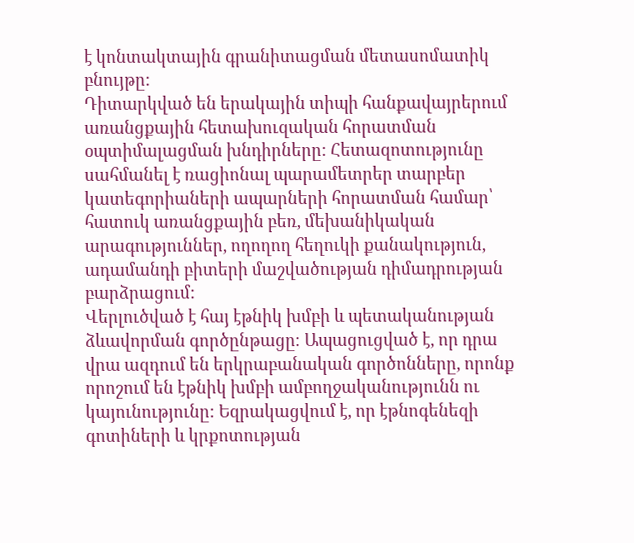է կոնտակտային գրանիտացման մետասոմատիկ բնույթը:
Դիտարկված են երակային տիպի հանքավայրերում առանցքային հետախուզական հորատման օպտիմալացման խնդիրները: Հետազոտությունը սահմանել է ռացիոնալ պարամետրեր տարբեր կատեգորիաների ապարների հորատման համար՝ հատուկ առանցքային բեռ, մեխանիկական արագություններ, ողողող հեղուկի քանակություն, ադամանդի բիտերի մաշվածության դիմադրության բարձրացում:
Վերլուծված է հայ էթնիկ խմբի և պետականության ձևավորման գործընթացը։ Ապացուցված է, որ դրա վրա ազդում են երկրաբանական գործոնները, որոնք որոշում են էթնիկ խմբի ամբողջականությունն ու կայունությունը: Եզրակացվում է, որ էթնոգենեզի գոտիների և կրքոտության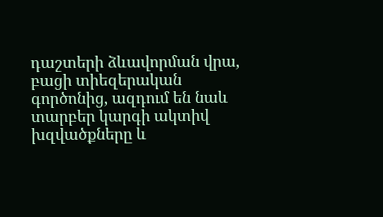դաշտերի ձևավորման վրա, բացի տիեզերական գործոնից, ազդում են նաև տարբեր կարգի ակտիվ խզվածքները և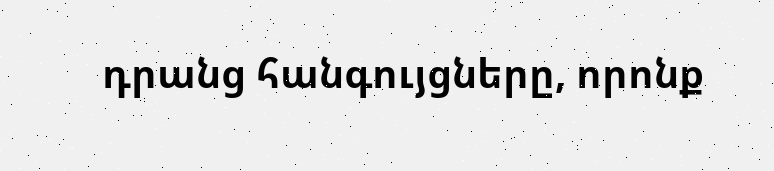դրանց հանգույցները, որոնք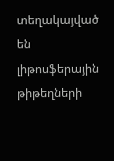տեղակայված են լիթոսֆերային թիթեղների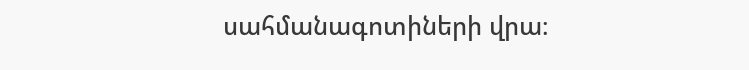սահմանագոտիների վրա։